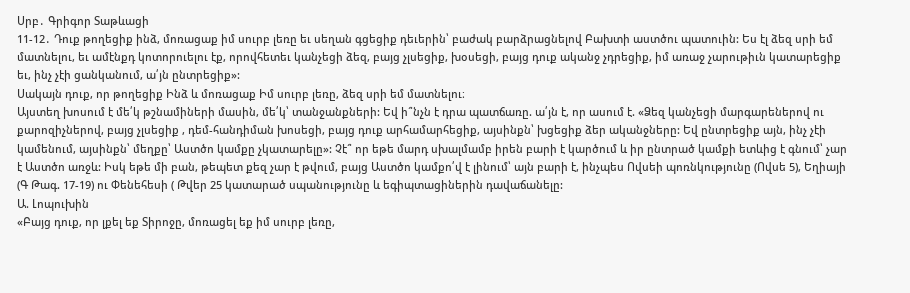Սրբ․ Գրիգոր Տաթևացի
11-12․ Դուք թողեցիք ինձ, մոռացաք իմ սուրբ լեռը եւ սեղան գցեցիք դեւերին՝ բաժակ բարձրացնելով Բախտի աստծու պատուին: Ես էլ ձեզ սրի եմ մատնելու, եւ ամէնքդ կոտորուելու էք, որովհետեւ կանչեցի ձեզ, բայց չլսեցիք, խօսեցի, բայց դուք ականջ չդրեցիք, իմ առաջ չարութիւն կատարեցիք եւ, ինչ չէի ցանկանում, ա՛յն ընտրեցիք»:
Սակայն դուք, որ թողեցիք Ինձ և մոռացաք Իմ սուրբ լեռը, ձեզ սրի եմ մատնելու։
Այստեղ խոսում է մե՛կ թշնամիների մասին, մե՛կ՝ տանջանքների: Եվ ի՞նչն է դրա պատճառը. ա՛յն է, որ ասում է. «Ձեզ կանչեցի մարգարեներով ու քարոզիչներով, բայց չլսեցիք , դեմ-հանդիման խոսեցի, բայց դուք արհամարհեցիք, այսինքն՝ խցեցիք ձեր ականջները: Եվ ընտրեցիք այն, ինչ չէի կամենում, այսինքն՝ մեղքը՝ Աստծո կամքը չկատարելը»: Չէ՞ որ եթե մարդ սխալմամբ իրեն բարի է կարծում և իր ընտրած կամքի ետևից է գնում՝ չար է Աստծո առջև: Իսկ եթե մի բան, թեպետ քեզ չար է թվում, բայց Աստծո կամքո՛վ է լինում՝ այն բարի է, ինչպես Ովսեի պոռնկությունը (Ովսե 5), Եղիայի (Գ Թագ. 17-19) ու Փենեհեսի ( Թվեր 25 կատարած սպանությունը և եգիպտացիներին դավաճանելը:
Ա. Լոպուխին
«Բայց դուք, որ լքել եք Տիրոջը, մոռացել եք իմ սուրբ լեռը,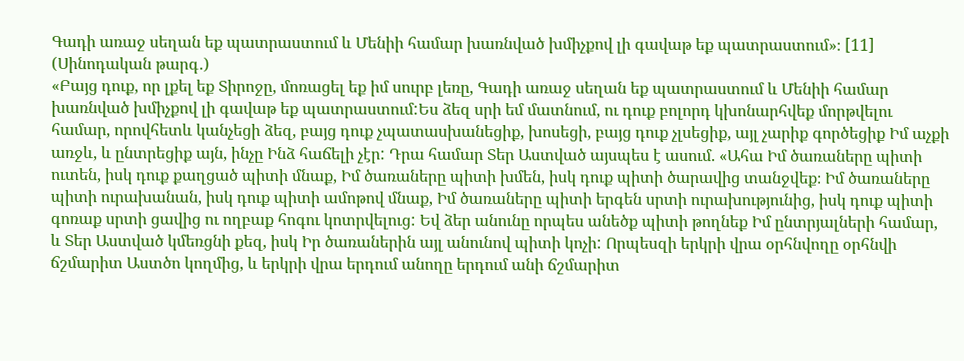Գադի առաջ սեղան եք պատրաստում և Մենիի համար խառնված խմիչքով լի գավաթ եք պատրաստում»։ [11] (Սինոդական թարգ․)
«Բայց դուք, որ լքել եք Տիրոջը, մոռացել եք իմ սուրբ լեռը, Գադի առաջ սեղան եք պատրաստում և Մենիի համար խառնված խմիչքով լի գավաթ եք պատրաստում:Ես ձեզ սրի եմ մատնում, ու դուք բոլորդ կխոնարհվեք մորթվելու համար, որովհետև կանչեցի ձեզ, բայց դուք չպատասխանեցիք, խոսեցի, բայց դուք չլսեցիք, այլ չարիք գործեցիք Իմ աչքի առջև, և ընտրեցիք այն, ինչը Ինձ հաճելի չէր: Դրա համար Տեր Աստված այսպես է ասում. «Ահա Իմ ծառաները պիտի ուտեն, իսկ դուք քաղցած պիտի մնաք, Իմ ծառաները պիտի խմեն, իսկ դուք պիտի ծարավից տանջվեք։ Իմ ծառաները պիտի ուրախանան, իսկ դուք պիտի ամոթով մնաք, Իմ ծառաները պիտի երգեն սրտի ուրախությունից, իսկ դուք պիտի գոռաք սրտի ցավից ու ողբաք հոգու կոտրվելուց: Եվ ձեր անունը որպես անեծք պիտի թողնեք Իմ ընտրյալների համար, և Տեր Աստված կմեռցնի քեզ, իսկ Իր ծառաներին այլ անունով պիտի կոչի: Որպեսզի երկրի վրա օրհնվողը օրհնվի ճշմարիտ Աստծո կողմից, և երկրի վրա երդում անողը երդում անի ճշմարիտ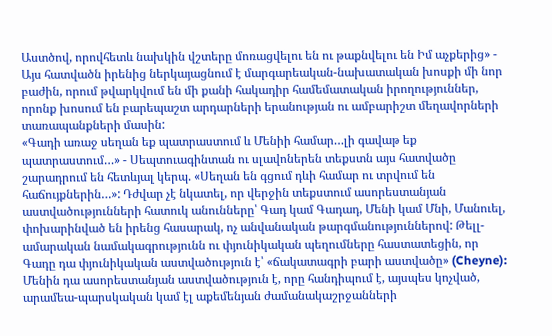Աստծով, որովհետև նախկին վշտերը մոռացվելու են ու թաքնվելու են Իմ աչքերից» - Այս հատվածն իրենից ներկայացնում է մարգարեական-նախատական խոսքի մի նոր բաժին, որում թվարկվում են մի քանի հակադիր համեմատական իրողություններ, որոնք խոսում են բարեպաշտ արդարների երանության ու ամբարիշտ մեղավորների տառապանքների մասին:
«Գադի առաջ սեղան եք պատրաստում և Մենիի համար…լի գավաթ եք պատրաստում…» - Սեպտուագինտան ու սլավոներեն տեքստն այս հատվածը շարադրում են հետևյալ կերպ. «Սեղան են գցում դևի համար ու տրվում են հաճույքներին…»: Դժվար չէ նկատել, որ վերջին տեքստում ասորեստանյան աստվածությունների հատուկ անունները՝ Գադ կամ Գադադ, Մենի կամ Մնի, Մանուել, փոխարինված են իրենց հասարակ, ոչ անվանական թարգմանություններով: Թելլ-ամարական նամակագրությունն ու փյունիկական պեղումները հաստատեցին, որ Գադը դա փյունիկական աստվածություն է՝ «ճակատագրի բարի աստվածը» (Cheyne): Մենին դա ասորեստանյան աստվածություն է, որը հանդիպում է, այսպես կոչված, արամեա-պարսկական կամ էլ աքեմենյան ժամանակաշրջանների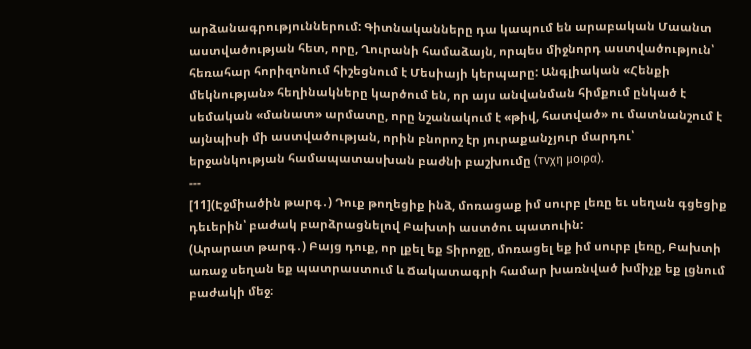արձանագրություններում: Գիտնականները դա կապում են արաբական Մաանտ աստվածության հետ, որը, Ղուրանի համաձայն, որպես միջնորդ աստվածություն՝ հեռահար հորիզոնում հիշեցնում է Մեսիայի կերպարը: Անգլիական «Հենքի մեկնության» հեղինակները կարծում են, որ այս անվանման հիմքում ընկած է սեմական «մանատ» արմատը, որը նշանակում է «թիվ, հատված» ու մատնանշում է այնպիսի մի աստվածության, որին բնորոշ էր յուրաքանչյուր մարդու՝ երջանկության համապատասխան բաժնի բաշխումը (τνχη μοιρα).
---
[11](Էջմիածին թարգ․) Դուք թողեցիք ինձ, մոռացաք իմ սուրբ լեռը եւ սեղան գցեցիք դեւերին՝ բաժակ բարձրացնելով Բախտի աստծու պատուին:
(Արարատ թարգ․) Բայց դուք, որ լքել եք Տիրոջը, մոռացել եք իմ սուրբ լեռը, Բախտի առաջ սեղան եք պատրաստում և Ճակատագրի համար խառնված խմիչք եք լցնում բաժակի մեջ։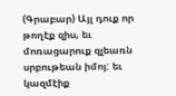(Գրաբար) Այլ դուք որ թողէք զիս, եւ մոռացարուք զլեառն սրբութեան իմոյ: եւ կազմէիք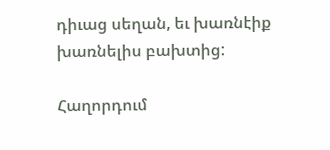դիւաց սեղան, եւ խառնէիք խառնելիս բախտից:

Հաղորդում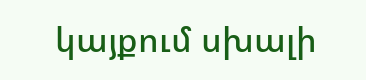կայքում սխալի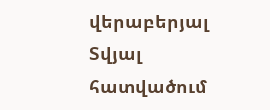վերաբերյալ
Տվյալ հատվածում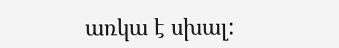առկա է սխալ: